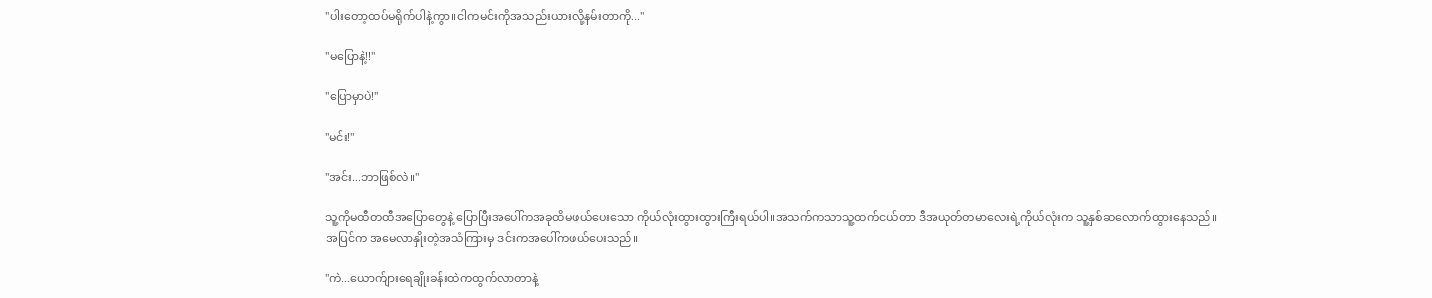"ပါးတော့ထပ်မရိုက်ပါနဲ့ကွာ။ငါကမင်းကိုအသည်းယားလို့နမ်းတာကို..."

"မပြောနဲ့!!"

"ပြောမှာပဲ!"

"မင်း!"

"အင်း...ဘာဖြစ်လဲ။"

သူ့ကိုမထီတထီအပြောတွေနဲ့ ပြောပြီးအပေါ်ကအခုထိမဖယ်ပေးသော ကိုယ်လုံးထွားထွားကြီးရယ်ပါ။အသက်ကသာသူ့ထက်ငယ်တာ ဒီအယုတ်တမာလေးရဲ့ကိုယ်လုံးက သူ့နှစ်ဆလောက်ထွားနေသည်။
အပြင်က အမေလာနှိုးတဲ့အသံကြားမှ ဒင်းကအပေါ်ကဖယ်ပေးသည်။

"ကဲ...ယောက်ျားရေချိုးခန်းထဲကထွက်လာတာနဲ့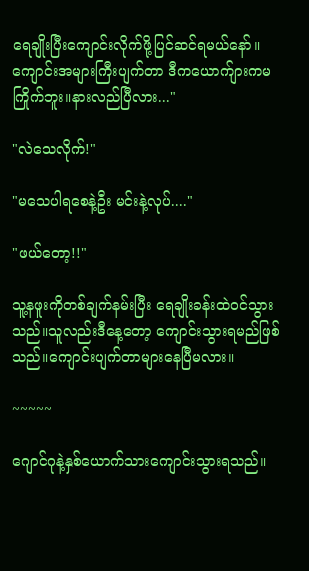ရေချိုးပြီးကျောင်းလိုက်ဖို့ပြင်ဆင်ရမယ်နော်။ကျောင်းအများကြီးပျက်တာ ဒီကယောက်ျားကမကြိုက်ဘူး။နားလည်ပြီလား..."

"လဲသေလိုက်!"

"မသေပါရစေနဲ့ဦး မင်းနဲ့လုပ်...."

"ဖယ်တော့!!"

သူ့နဖူးကိုတစ်ချက်နမ်းပြီး ရေချိုးခန်းထဲဝင်သွားသည်။သူလည်းဒီနေ့တော့ ကျောင်းသွားရမည်ဖြစ်သည်။ကျောင်းပျက်တာများနေပြီမလား။

~~~~~

ဂျောင်ဂုနဲ့နှစ်ယောက်သားကျောင်းသွားရသည်။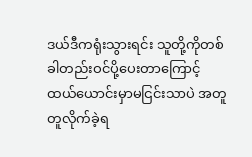ဒယ်ဒီကရုံးသွားရင်း သူတို့ကိုတစ်ခါတည်းဝင်ပို့ပေးတာကြောင့် ထယ်ယောင်းမှာမငြင်းသာပဲ အတူတူလိုက်ခဲ့ရ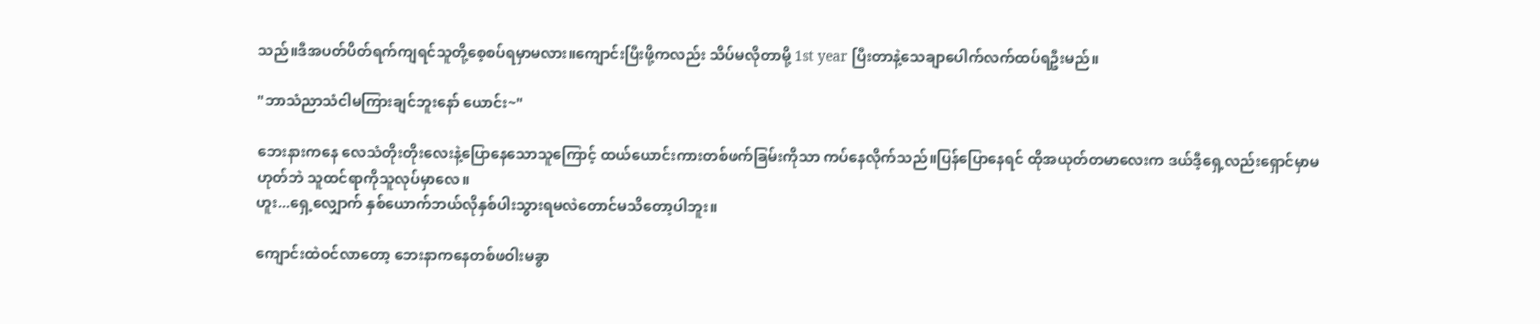သည်။ဒီအပတ်ပိတ်ရက်ကျရင်သူတို့စေ့စပ်ရမှာမလား။ကျောင်းပြီးဖို့ကလည်း သိပ်မလိုတာမို့ 1st year ပြီးတာနဲ့သေချာပေါက်လက်ထပ်ရဦးမည်။

"ဘာသံညာသံငါမကြားချင်ဘူးနော် ယောင်း~"

ဘေးနားကနေ လေသံတိုးတိုးလေးနဲ့ပြောနေသောသူကြောင့် ထယ်ယောင်းကားတစ်ဖက်ခြမ်းကိုသာ ကပ်နေလိုက်သည်။ပြန်ပြောနေရင် ထိုအယုတ်တမာလေးက ဒယ်ဒီ့ရှေ့လည်းရှောင်မှာမဟုတ်ဘဲ သူထင်ရာကိုသူလုပ်မှာလေ။
ဟူး...ရှေ့လျှောက် နှစ်ယောက်ဘယ်လိုနှစ်ပါးသွားရမလဲတောင်မသိတော့ပါဘူး။

ကျောင်းထဲဝင်လာတော့ ဘေးနာကနေတစ်ဖဝါးမခွာ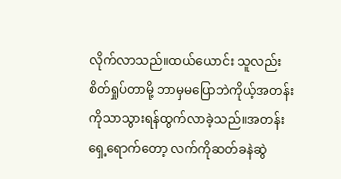လိုက်လာသည်။ထယ်ယောင်း သူလည်းစိတ်ရှုပ်တာမို့ ဘာမှမပြောဘဲကိုယ့်အတန်းကိုသာသွားရန်ထွက်လာခဲ့သည်။အတန်းရှေ့ရောက်တော့ လက်ကိုဆတ်ခနဲဆွဲ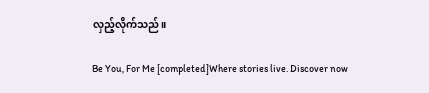လှည့်လိုက်သည်။

Be You, For Me [completed]Where stories live. Discover now